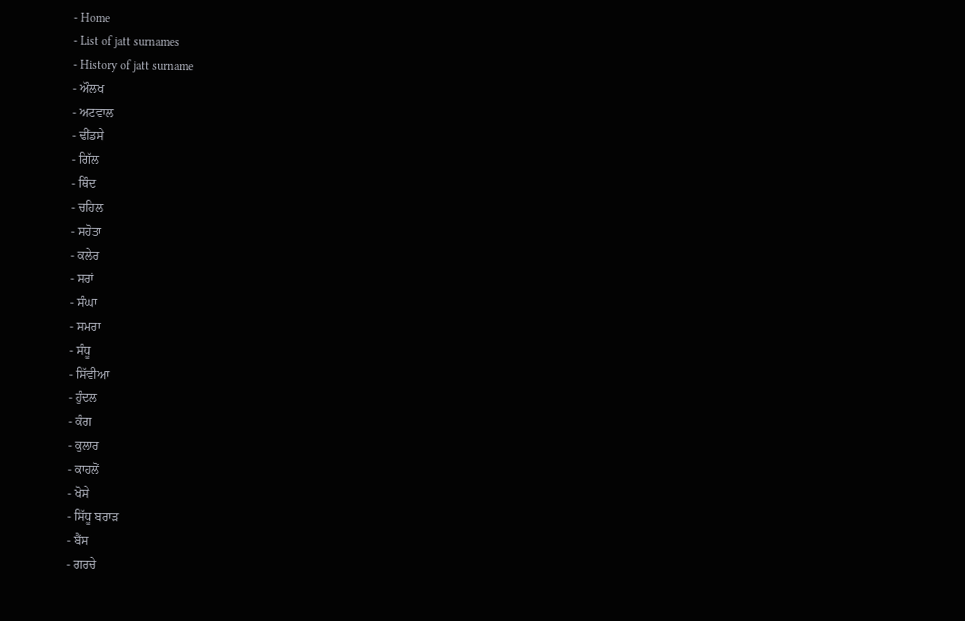- Home
- List of jatt surnames
- History of jatt surname
- ਔਲਖ
- ਅਟਵਾਲ
- ਢੀਂਡਸੇ
- ਗਿੱਲ
- ਥਿੰਦ
- ਚਹਿਲ
- ਸਹੋਤਾ
- ਕਲੇਰ
- ਸਰਾਂ
- ਸੰਘਾ
- ਸਮਰਾ
- ਸੰਧੂ
- ਸਿੱਵੀਆ
- ਹੁੰਦਲ
- ਕੰਗ
- ਕੁਲਾਰ
- ਕਾਹਲੋਂ
- ਖੋਸੇ
- ਸਿੱਧੂ ਬਰਾੜ
- ਬੈਂਸ
- ਗਰਚੇ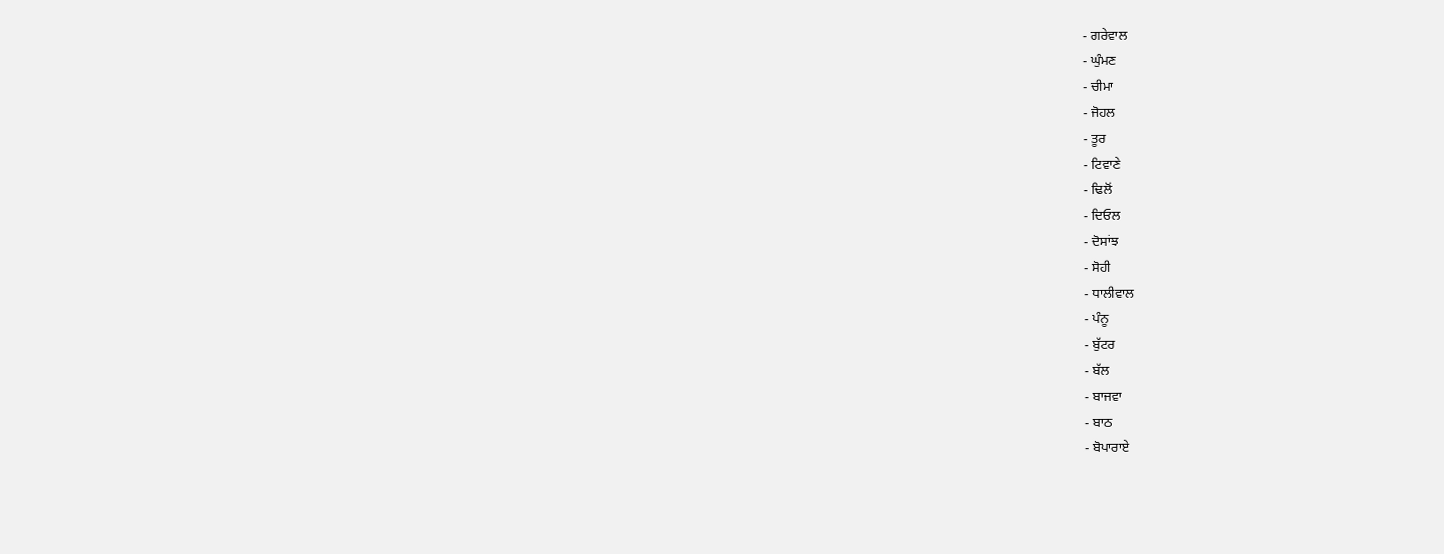- ਗਰੇਵਾਲ
- ਘੁੰਮਣ
- ਚੀਮਾ
- ਜੋਹਲ
- ਤੂਰ
- ਟਿਵਾਣੇ
- ਢਿਲੋਂ
- ਦਿਓਲ
- ਦੋਸਾਂਝ
- ਸੋਹੀ
- ਧਾਲੀਵਾਲ
- ਪੰਨੂ
- ਬੁੱਟਰ
- ਬੱਲ
- ਬਾਜਵਾ
- ਬਾਠ
- ਬੋਪਾਰਾਏ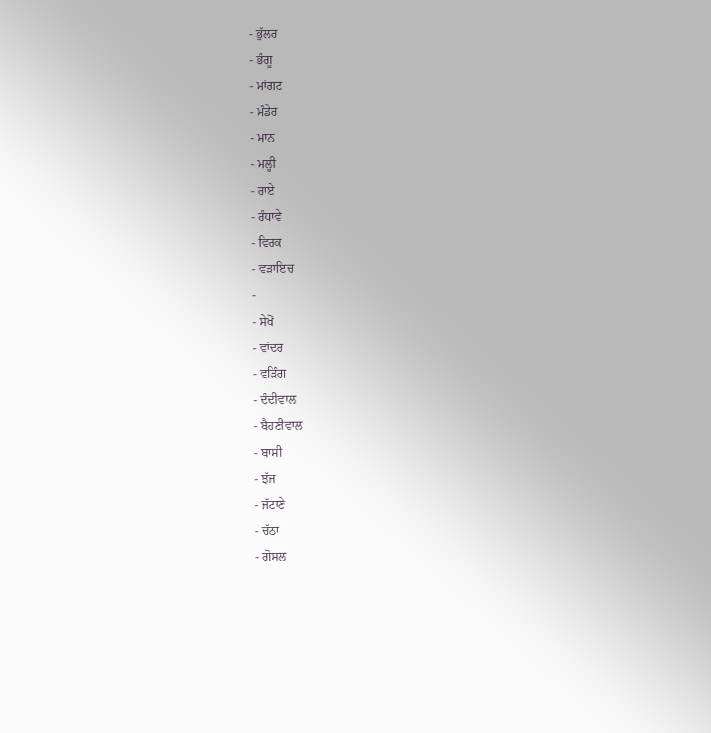- ਭੁੱਲਰ
- ਭੰਗੂ
- ਮਾਂਗਟ
- ਮੰਡੇਰ
- ਮਾਨ
- ਮਲ੍ਹੀ
- ਰਾਏ
- ਰੰਧਾਵੇ
- ਵਿਰਕ
- ਵੜਾਇਚ
-
- ਸੇਖੋਂ
- ਵਾਂਦਰ
- ਵੜਿੰਗ
- ਦੰਦੀਵਾਲ
- ਬੈਹਣੀਵਾਲ
- ਬਾਸੀ
- ਝੱਜ
- ਜੱਟਾਣੇ
- ਚੱਠਾ
- ਗੋਸਲ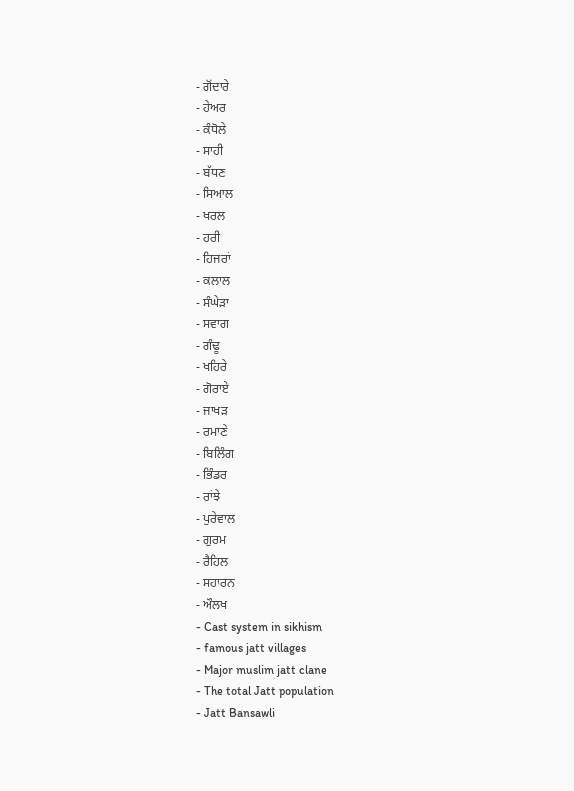- ਗੋਂਦਾਰੇ
- ਹੇਅਰ
- ਕੰਧੋਲੇ
- ਸਾਹੀ
- ਬੱਧਣ
- ਸਿਆਲ
- ਖਰਲ
- ਹਰੀ
- ਹਿਜਰਾਂ
- ਕਲਾਲ
- ਸੰਘੇੜਾ
- ਸਵਾਗ
- ਗੰਢੂ
- ਖਹਿਰੇ
- ਗੋਰਾਏ
- ਜਾਖੜ
- ਰਮਾਣੇ
- ਬਿਲਿੰਗ
- ਭਿੰਡਰ
- ਰਾਂਝੇ
- ਪੁਰੇਵਾਲ
- ਗੁਰਮ
- ਰੈਹਿਲ
- ਸਹਾਰਨ
- ਔਲਖ
- Cast system in sikhism
- famous jatt villages
- Major muslim jatt clane
- The total Jatt population
- Jatt Bansawli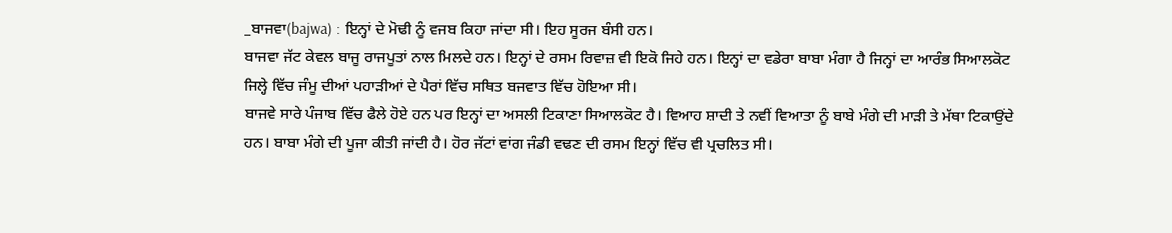_ਬਾਜਵਾ(bajwa) : ਇਨ੍ਹਾਂ ਦੇ ਮੋਢੀ ਨੂੰ ਵਜਬ ਕਿਹਾ ਜਾਂਦਾ ਸੀ। ਇਹ ਸੂਰਜ ਬੰਸੀ ਹਨ।
ਬਾਜਵਾ ਜੱਟ ਕੇਵਲ ਬਾਜੂ ਰਾਜਪੂਤਾਂ ਨਾਲ ਮਿਲਦੇ ਹਨ। ਇਨ੍ਹਾਂ ਦੇ ਰਸਮ ਰਿਵਾਜ਼ ਵੀ ਇਕੋ ਜਿਹੇ ਹਨ। ਇਨ੍ਹਾਂ ਦਾ ਵਡੇਰਾ ਬਾਬਾ ਮੰਗਾ ਹੈ ਜਿਨ੍ਹਾਂ ਦਾ ਆਰੰਭ ਸਿਆਲਕੋਟ ਜਿਲ੍ਹੇ ਵਿੱਚ ਜੰਮੂ ਦੀਆਂ ਪਹਾੜੀਆਂ ਦੇ ਪੈਰਾਂ ਵਿੱਚ ਸਥਿਤ ਬਜਵਾਤ ਵਿੱਚ ਹੋਇਆ ਸੀ।
ਬਾਜਵੇ ਸਾਰੇ ਪੰਜਾਬ ਵਿੱਚ ਫੈਲੇ ਹੋਏ ਹਨ ਪਰ ਇਨ੍ਹਾਂ ਦਾ ਅਸਲੀ ਟਿਕਾਣਾ ਸਿਆਲਕੋਟ ਹੈ। ਵਿਆਹ ਸ਼ਾਦੀ ਤੇ ਨਵੀਂ ਵਿਆਤਾ ਨੂੰ ਬਾਬੇ ਮੰਗੇ ਦੀ ਮਾੜੀ ਤੇ ਮੱਥਾ ਟਿਕਾਉਂਦੇ ਹਨ। ਬਾਬਾ ਮੰਗੇ ਦੀ ਪੂਜਾ ਕੀਤੀ ਜਾਂਦੀ ਹੈ। ਹੋਰ ਜੱਟਾਂ ਵਾਂਗ ਜੰਡੀ ਵਢਣ ਦੀ ਰਸਮ ਇਨ੍ਹਾਂ ਵਿੱਚ ਵੀ ਪ੍ਰਚਲਿਤ ਸੀ।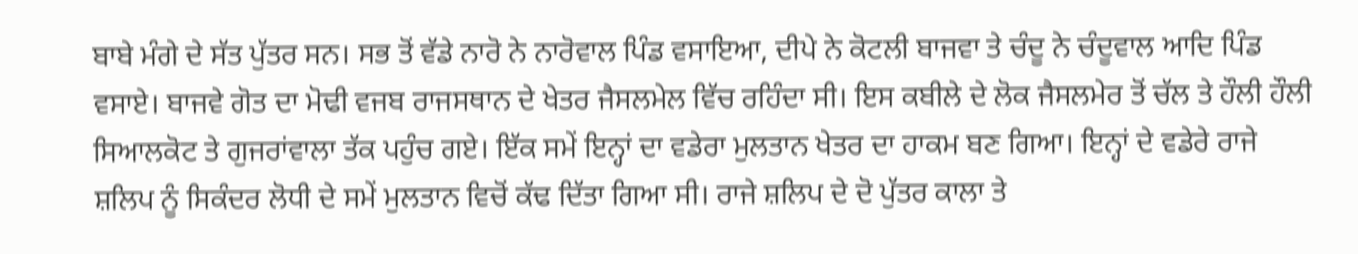ਬਾਬੇ ਮੰਗੇ ਦੇ ਸੱਤ ਪੁੱਤਰ ਸਨ। ਸਭ ਤੋਂ ਵੱਡੇ ਨਾਰੋ ਨੇ ਨਾਰੋਵਾਲ ਪਿੰਡ ਵਸਾਇਆ, ਦੀਪੇ ਨੇ ਕੋਟਲੀ ਬਾਜਵਾ ਤੇ ਚੰਦੂ ਨੇ ਚੰਦੂਵਾਲ ਆਦਿ ਪਿੰਡ ਵਸਾਏ। ਬਾਜਵੇ ਗੋਤ ਦਾ ਮੋਢੀ ਵਜਬ ਰਾਜਸਥਾਨ ਦੇ ਖੇਤਰ ਜੈਸਲਮੇਲ ਵਿੱਚ ਰਹਿੰਦਾ ਸੀ। ਇਸ ਕਬੀਲੇ ਦੇ ਲੋਕ ਜੈਸਲਮੇਰ ਤੋਂ ਚੱਲ ਤੇ ਹੌਲੀ ਹੌਲੀ ਸਿਆਲਕੋਟ ਤੇ ਗੁਜਰਾਂਵਾਲਾ ਤੱਕ ਪਹੁੰਚ ਗਏ। ਇੱਕ ਸਮੇਂ ਇਨ੍ਹਾਂ ਦਾ ਵਡੇਰਾ ਮੁਲਤਾਨ ਖੇਤਰ ਦਾ ਹਾਕਮ ਬਣ ਗਿਆ। ਇਨ੍ਹਾਂ ਦੇ ਵਡੇਰੇ ਰਾਜੇ ਸ਼ਲਿਪ ਨੂੰ ਸਿਕੰਦਰ ਲੋਧੀ ਦੇ ਸਮੇਂ ਮੁਲਤਾਨ ਵਿਚੋਂ ਕੱਢ ਦਿੱਤਾ ਗਿਆ ਸੀ। ਰਾਜੇ ਸ਼ਲਿਪ ਦੇ ਦੋ ਪੁੱਤਰ ਕਾਲਾ ਤੇ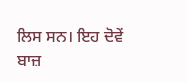ਲਿਸ ਸਨ। ਇਹ ਦੋਵੇਂ ਬਾਜ਼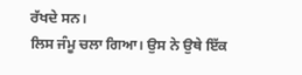ਰੱਖਦੇ ਸਨ।
ਲਿਸ ਜੰਮੂ ਚਲਾ ਗਿਆ। ਉਸ ਨੇ ਉਥੇ ਇੱਕ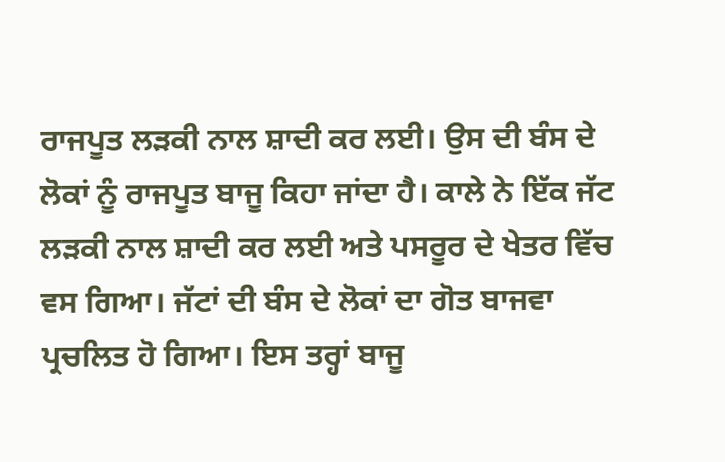ਰਾਜਪੂਤ ਲੜਕੀ ਨਾਲ ਸ਼ਾਦੀ ਕਰ ਲਈ। ਉਸ ਦੀ ਬੰਸ ਦੇ ਲੋਕਾਂ ਨੂੰ ਰਾਜਪੂਤ ਬਾਜੂ ਕਿਹਾ ਜਾਂਦਾ ਹੈ। ਕਾਲੇ ਨੇ ਇੱਕ ਜੱਟ ਲੜਕੀ ਨਾਲ ਸ਼ਾਦੀ ਕਰ ਲਈ ਅਤੇ ਪਸਰੂਰ ਦੇ ਖੇਤਰ ਵਿੱਚ ਵਸ ਗਿਆ। ਜੱਟਾਂ ਦੀ ਬੰਸ ਦੇ ਲੋਕਾਂ ਦਾ ਗੋਤ ਬਾਜਵਾ ਪ੍ਰਚਲਿਤ ਹੋ ਗਿਆ। ਇਸ ਤਰ੍ਹਾਂ ਬਾਜੂ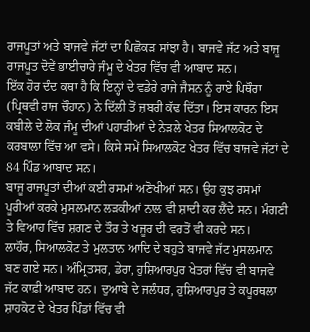ਰਾਜਪੂਤਾਂ ਅਤੇ ਬਾਜਵੇ ਜੱਟਾਂ ਦਾ ਪਿਛੋਕੜ ਸਾਂਝਾ ਹੈ। ਬਾਜਵੇ ਜੱਟ ਅਤੇ ਬਾਜੂ ਰਾਜਪੂਤ ਦੋਵੇਂ ਭਾਈਚਾਰੇ ਜੰਮੂ ਦੇ ਖੇਤਰ ਵਿੱਚ ਵੀ ਆਬਾਦ ਸਨ।
ਇੱਕ ਹੋਰ ਦੰਦ ਕਥਾ ਹੈ ਕਿ ਇਨ੍ਹਾਂ ਦੇ ਵਡੇਰੇ ਰਾਜੇ ਜੈਸਨ ਨੂੰ ਰਾਏ ਪਿਥੌਰਾ (ਪ੍ਰਿਥਵੀ ਰਾਜ ਚੌਹਾਨ) ਨੇ ਦਿੱਲੀ ਤੋਂ ਜ਼ਬਰੀ ਕੱਢ ਦਿੱਤਾ। ਇਸ ਕਾਰਨ ਇਸ ਕਬੀਲੇ ਦੇ ਲੋਕ ਜੰਮੂ ਦੀਆਂ ਪਹਾੜੀਆਂ ਦੇ ਨੇੜਲੇ ਖੇਤਰ ਸਿਆਲਕੋਟ ਦੇ ਕਰਬਾਲਾ ਵਿੱਚ ਆ ਵਸੇ। ਕਿਸੇ ਸਮੇਂ ਸਿਆਲਕੋਟ ਖੇਤਰ ਵਿੱਚ ਬਾਜਵੇ ਜੱਟਾਂ ਦੇ 84 ਪਿੰਡ ਆਬਾਦ ਸਨ।
ਬਾਜੂ ਰਾਜਪੂਤਾਂ ਦੀਆਂ ਕਈ ਰਸਮਾਂ ਅਣੋਖੀਆਂ ਸਨ। ਉਹ ਕੁਝ ਰਸਮਾਂ ਪੂਰੀਆਂ ਕਰਕੇ ਮੁਸਲਮਾਨ ਲੜਕੀਆਂ ਨਾਲ ਵੀ ਸ਼ਾਦੀ ਕਰ ਲੈਂਦੇ ਸਨ। ਮੰਗਣੀ ਤੇ ਵਿਆਹ ਵਿੱਚ ਸ਼ਗਣ ਦੇ ਤੌਰ ਤੇ ਖਜੂਰ ਦੀ ਵਰਤੋਂ ਵੀ ਕਰਦੇ ਸਨ।
ਲਾਹੌਰ, ਸਿਆਲਕੋਟ ਤੇ ਮੁਲਤਾਨ ਆਦਿ ਦੇ ਬਹੁਤੇ ਬਾਜਵੇ ਜੱਟ ਮੁਸਲਮਾਨ ਬਣ ਗਏ ਸਨ। ਅੰਮ੍ਰਿਤਸਰ, ਡੇਰਾ, ਹੁਸ਼ਿਆਰਪੁਰ ਖੇਤਰਾਂ ਵਿੱਚ ਵੀ ਬਾਜਵੇ ਜੱਟ ਕਾਫ਼ੀ ਆਬਾਦ ਹਨ। ਦੁਆਬੇ ਦੇ ਜਲੰਧਰ, ਹੁਸ਼ਿਆਰਪੁਰ ਤੇ ਕਪੂਰਥਲਾ ਸ਼ਾਹਕੋਟ ਦੇ ਖੇਤਰ ਪਿੰਡਾਂ ਵਿੱਚ ਵੀ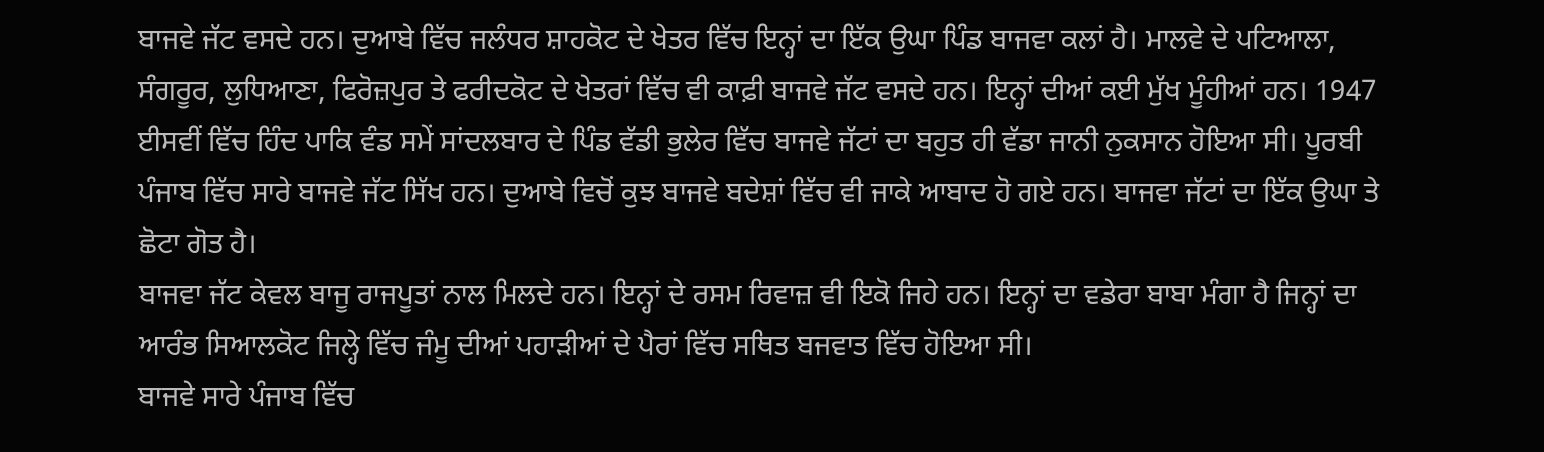ਬਾਜਵੇ ਜੱਟ ਵਸਦੇ ਹਨ। ਦੁਆਬੇ ਵਿੱਚ ਜਲੰਧਰ ਸ਼ਾਹਕੋਟ ਦੇ ਖੇਤਰ ਵਿੱਚ ਇਨ੍ਹਾਂ ਦਾ ਇੱਕ ਉਘਾ ਪਿੰਡ ਬਾਜਵਾ ਕਲਾਂ ਹੈ। ਮਾਲਵੇ ਦੇ ਪਟਿਆਲਾ, ਸੰਗਰੂਰ, ਲੁਧਿਆਣਾ, ਫਿਰੋਜ਼ਪੁਰ ਤੇ ਫਰੀਦਕੋਟ ਦੇ ਖੇਤਰਾਂ ਵਿੱਚ ਵੀ ਕਾਫ਼ੀ ਬਾਜਵੇ ਜੱਟ ਵਸਦੇ ਹਨ। ਇਨ੍ਹਾਂ ਦੀਆਂ ਕਈ ਮੁੱਖ ਮੂੰਹੀਆਂ ਹਨ। 1947 ਈਸਵੀਂ ਵਿੱਚ ਹਿੰਦ ਪਾਕਿ ਵੰਡ ਸਮੇਂ ਸਾਂਦਲਬਾਰ ਦੇ ਪਿੰਡ ਵੱਡੀ ਭੁਲੇਰ ਵਿੱਚ ਬਾਜਵੇ ਜੱਟਾਂ ਦਾ ਬਹੁਤ ਹੀ ਵੱਡਾ ਜਾਨੀ ਨੁਕਸਾਨ ਹੋਇਆ ਸੀ। ਪੂਰਬੀ ਪੰਜਾਬ ਵਿੱਚ ਸਾਰੇ ਬਾਜਵੇ ਜੱਟ ਸਿੱਖ ਹਨ। ਦੁਆਬੇ ਵਿਚੋਂ ਕੁਝ ਬਾਜਵੇ ਬਦੇਸ਼ਾਂ ਵਿੱਚ ਵੀ ਜਾਕੇ ਆਬਾਦ ਹੋ ਗਏ ਹਨ। ਬਾਜਵਾ ਜੱਟਾਂ ਦਾ ਇੱਕ ਉਘਾ ਤੇ ਛੋਟਾ ਗੋਤ ਹੈ।
ਬਾਜਵਾ ਜੱਟ ਕੇਵਲ ਬਾਜੂ ਰਾਜਪੂਤਾਂ ਨਾਲ ਮਿਲਦੇ ਹਨ। ਇਨ੍ਹਾਂ ਦੇ ਰਸਮ ਰਿਵਾਜ਼ ਵੀ ਇਕੋ ਜਿਹੇ ਹਨ। ਇਨ੍ਹਾਂ ਦਾ ਵਡੇਰਾ ਬਾਬਾ ਮੰਗਾ ਹੈ ਜਿਨ੍ਹਾਂ ਦਾ ਆਰੰਭ ਸਿਆਲਕੋਟ ਜਿਲ੍ਹੇ ਵਿੱਚ ਜੰਮੂ ਦੀਆਂ ਪਹਾੜੀਆਂ ਦੇ ਪੈਰਾਂ ਵਿੱਚ ਸਥਿਤ ਬਜਵਾਤ ਵਿੱਚ ਹੋਇਆ ਸੀ।
ਬਾਜਵੇ ਸਾਰੇ ਪੰਜਾਬ ਵਿੱਚ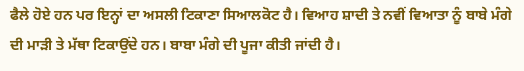ਫੈਲੇ ਹੋਏ ਹਨ ਪਰ ਇਨ੍ਹਾਂ ਦਾ ਅਸਲੀ ਟਿਕਾਣਾ ਸਿਆਲਕੋਟ ਹੈ। ਵਿਆਹ ਸ਼ਾਦੀ ਤੇ ਨਵੀਂ ਵਿਆਤਾ ਨੂੰ ਬਾਬੇ ਮੰਗੇ ਦੀ ਮਾੜੀ ਤੇ ਮੱਥਾ ਟਿਕਾਉਂਦੇ ਹਨ। ਬਾਬਾ ਮੰਗੇ ਦੀ ਪੂਜਾ ਕੀਤੀ ਜਾਂਦੀ ਹੈ।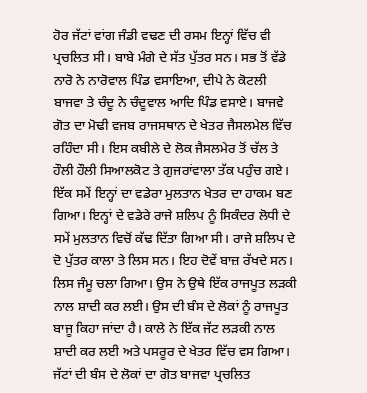ਹੋਰ ਜੱਟਾਂ ਵਾਂਗ ਜੰਡੀ ਵਢਣ ਦੀ ਰਸਮ ਇਨ੍ਹਾਂ ਵਿੱਚ ਵੀ ਪ੍ਰਚਲਿਤ ਸੀ। ਬਾਬੇ ਮੰਗੇ ਦੇ ਸੱਤ ਪੁੱਤਰ ਸਨ। ਸਭ ਤੋਂ ਵੱਡੇ ਨਾਰੋ ਨੇ ਨਾਰੋਵਾਲ ਪਿੰਡ ਵਸਾਇਆ, ਦੀਪੇ ਨੇ ਕੋਟਲੀ ਬਾਜਵਾ ਤੇ ਚੰਦੂ ਨੇ ਚੰਦੂਵਾਲ ਆਦਿ ਪਿੰਡ ਵਸਾਏ। ਬਾਜਵੇ ਗੋਤ ਦਾ ਮੋਢੀ ਵਜਬ ਰਾਜਸਥਾਨ ਦੇ ਖੇਤਰ ਜੈਸਲਮੇਲ ਵਿੱਚ ਰਹਿੰਦਾ ਸੀ। ਇਸ ਕਬੀਲੇ ਦੇ ਲੋਕ ਜੈਸਲਮੇਰ ਤੋਂ ਚੱਲ ਤੇ ਹੌਲੀ ਹੌਲੀ ਸਿਆਲਕੋਟ ਤੇ ਗੁਜਰਾਂਵਾਲਾ ਤੱਕ ਪਹੁੰਚ ਗਏ। ਇੱਕ ਸਮੇਂ ਇਨ੍ਹਾਂ ਦਾ ਵਡੇਰਾ ਮੁਲਤਾਨ ਖੇਤਰ ਦਾ ਹਾਕਮ ਬਣ ਗਿਆ। ਇਨ੍ਹਾਂ ਦੇ ਵਡੇਰੇ ਰਾਜੇ ਸ਼ਲਿਪ ਨੂੰ ਸਿਕੰਦਰ ਲੋਧੀ ਦੇ ਸਮੇਂ ਮੁਲਤਾਨ ਵਿਚੋਂ ਕੱਢ ਦਿੱਤਾ ਗਿਆ ਸੀ। ਰਾਜੇ ਸ਼ਲਿਪ ਦੇ ਦੋ ਪੁੱਤਰ ਕਾਲਾ ਤੇ ਲਿਸ ਸਨ। ਇਹ ਦੋਵੇਂ ਬਾਜ਼ ਰੱਖਦੇ ਸਨ।
ਲਿਸ ਜੰਮੂ ਚਲਾ ਗਿਆ। ਉਸ ਨੇ ਉਥੇ ਇੱਕ ਰਾਜਪੂਤ ਲੜਕੀ ਨਾਲ ਸ਼ਾਦੀ ਕਰ ਲਈ। ਉਸ ਦੀ ਬੰਸ ਦੇ ਲੋਕਾਂ ਨੂੰ ਰਾਜਪੂਤ ਬਾਜੂ ਕਿਹਾ ਜਾਂਦਾ ਹੈ। ਕਾਲੇ ਨੇ ਇੱਕ ਜੱਟ ਲੜਕੀ ਨਾਲ ਸ਼ਾਦੀ ਕਰ ਲਈ ਅਤੇ ਪਸਰੂਰ ਦੇ ਖੇਤਰ ਵਿੱਚ ਵਸ ਗਿਆ। ਜੱਟਾਂ ਦੀ ਬੰਸ ਦੇ ਲੋਕਾਂ ਦਾ ਗੋਤ ਬਾਜਵਾ ਪ੍ਰਚਲਿਤ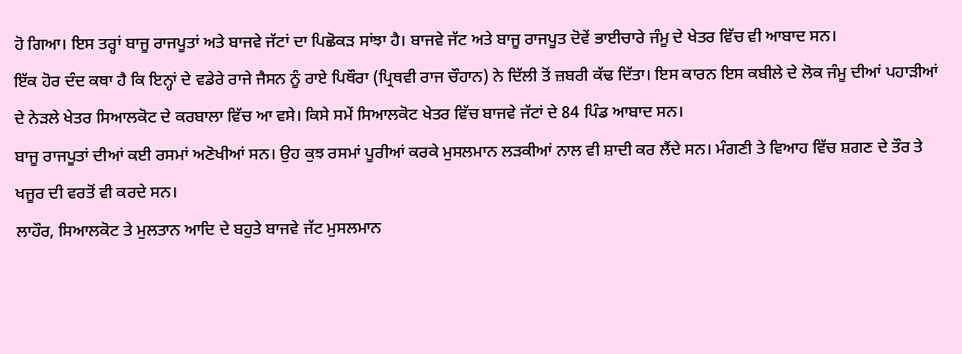ਹੋ ਗਿਆ। ਇਸ ਤਰ੍ਹਾਂ ਬਾਜੂ ਰਾਜਪੂਤਾਂ ਅਤੇ ਬਾਜਵੇ ਜੱਟਾਂ ਦਾ ਪਿਛੋਕੜ ਸਾਂਝਾ ਹੈ। ਬਾਜਵੇ ਜੱਟ ਅਤੇ ਬਾਜੂ ਰਾਜਪੂਤ ਦੋਵੇਂ ਭਾਈਚਾਰੇ ਜੰਮੂ ਦੇ ਖੇਤਰ ਵਿੱਚ ਵੀ ਆਬਾਦ ਸਨ।
ਇੱਕ ਹੋਰ ਦੰਦ ਕਥਾ ਹੈ ਕਿ ਇਨ੍ਹਾਂ ਦੇ ਵਡੇਰੇ ਰਾਜੇ ਜੈਸਨ ਨੂੰ ਰਾਏ ਪਿਥੌਰਾ (ਪ੍ਰਿਥਵੀ ਰਾਜ ਚੌਹਾਨ) ਨੇ ਦਿੱਲੀ ਤੋਂ ਜ਼ਬਰੀ ਕੱਢ ਦਿੱਤਾ। ਇਸ ਕਾਰਨ ਇਸ ਕਬੀਲੇ ਦੇ ਲੋਕ ਜੰਮੂ ਦੀਆਂ ਪਹਾੜੀਆਂ ਦੇ ਨੇੜਲੇ ਖੇਤਰ ਸਿਆਲਕੋਟ ਦੇ ਕਰਬਾਲਾ ਵਿੱਚ ਆ ਵਸੇ। ਕਿਸੇ ਸਮੇਂ ਸਿਆਲਕੋਟ ਖੇਤਰ ਵਿੱਚ ਬਾਜਵੇ ਜੱਟਾਂ ਦੇ 84 ਪਿੰਡ ਆਬਾਦ ਸਨ।
ਬਾਜੂ ਰਾਜਪੂਤਾਂ ਦੀਆਂ ਕਈ ਰਸਮਾਂ ਅਣੋਖੀਆਂ ਸਨ। ਉਹ ਕੁਝ ਰਸਮਾਂ ਪੂਰੀਆਂ ਕਰਕੇ ਮੁਸਲਮਾਨ ਲੜਕੀਆਂ ਨਾਲ ਵੀ ਸ਼ਾਦੀ ਕਰ ਲੈਂਦੇ ਸਨ। ਮੰਗਣੀ ਤੇ ਵਿਆਹ ਵਿੱਚ ਸ਼ਗਣ ਦੇ ਤੌਰ ਤੇ ਖਜੂਰ ਦੀ ਵਰਤੋਂ ਵੀ ਕਰਦੇ ਸਨ।
ਲਾਹੌਰ, ਸਿਆਲਕੋਟ ਤੇ ਮੁਲਤਾਨ ਆਦਿ ਦੇ ਬਹੁਤੇ ਬਾਜਵੇ ਜੱਟ ਮੁਸਲਮਾਨ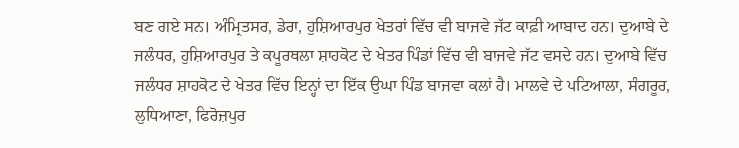ਬਣ ਗਏ ਸਨ। ਅੰਮ੍ਰਿਤਸਰ, ਡੇਰਾ, ਹੁਸ਼ਿਆਰਪੁਰ ਖੇਤਰਾਂ ਵਿੱਚ ਵੀ ਬਾਜਵੇ ਜੱਟ ਕਾਫ਼ੀ ਆਬਾਦ ਹਨ। ਦੁਆਬੇ ਦੇ ਜਲੰਧਰ, ਹੁਸ਼ਿਆਰਪੁਰ ਤੇ ਕਪੂਰਥਲਾ ਸ਼ਾਹਕੋਟ ਦੇ ਖੇਤਰ ਪਿੰਡਾਂ ਵਿੱਚ ਵੀ ਬਾਜਵੇ ਜੱਟ ਵਸਦੇ ਹਨ। ਦੁਆਬੇ ਵਿੱਚ ਜਲੰਧਰ ਸ਼ਾਹਕੋਟ ਦੇ ਖੇਤਰ ਵਿੱਚ ਇਨ੍ਹਾਂ ਦਾ ਇੱਕ ਉਘਾ ਪਿੰਡ ਬਾਜਵਾ ਕਲਾਂ ਹੈ। ਮਾਲਵੇ ਦੇ ਪਟਿਆਲਾ, ਸੰਗਰੂਰ, ਲੁਧਿਆਣਾ, ਫਿਰੋਜ਼ਪੁਰ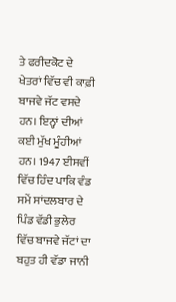ਤੇ ਫਰੀਦਕੋਟ ਦੇ ਖੇਤਰਾਂ ਵਿੱਚ ਵੀ ਕਾਫ਼ੀ ਬਾਜਵੇ ਜੱਟ ਵਸਦੇ ਹਨ। ਇਨ੍ਹਾਂ ਦੀਆਂ ਕਈ ਮੁੱਖ ਮੂੰਹੀਆਂ ਹਨ। 1947 ਈਸਵੀਂ ਵਿੱਚ ਹਿੰਦ ਪਾਕਿ ਵੰਡ ਸਮੇਂ ਸਾਂਦਲਬਾਰ ਦੇ ਪਿੰਡ ਵੱਡੀ ਭੁਲੇਰ ਵਿੱਚ ਬਾਜਵੇ ਜੱਟਾਂ ਦਾ ਬਹੁਤ ਹੀ ਵੱਡਾ ਜਾਨੀ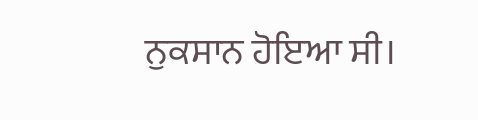ਨੁਕਸਾਨ ਹੋਇਆ ਸੀ।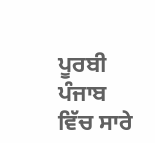ਪੂਰਬੀ ਪੰਜਾਬ ਵਿੱਚ ਸਾਰੇ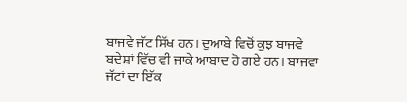ਬਾਜਵੇ ਜੱਟ ਸਿੱਖ ਹਨ। ਦੁਆਬੇ ਵਿਚੋਂ ਕੁਝ ਬਾਜਵੇ ਬਦੇਸ਼ਾਂ ਵਿੱਚ ਵੀ ਜਾਕੇ ਆਬਾਦ ਹੋ ਗਏ ਹਨ। ਬਾਜਵਾ ਜੱਟਾਂ ਦਾ ਇੱਕ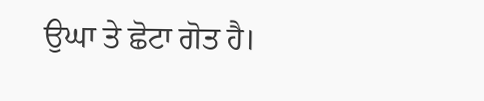ਉਘਾ ਤੇ ਛੋਟਾ ਗੋਤ ਹੈ।